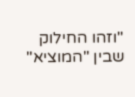"וזהו החילוק שבין "המוציא"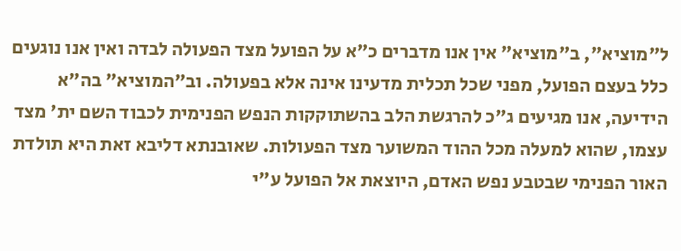ל"מוציא", ב"מוציא" אין אנו מדברים כ"א על הפועל מצד הפעולה לבדה ואין אנו נוגעים כלל בעצם הפועל, מפני שכל תכלית מדעינו אינה אלא בפעולה. וב"המוציא" בה"א הידיעה, אנו מגיעים ג"כ להרגשת הלב בהשתוקקות הנפש הפנימית לכבוד השם ית' מצד עצמו, שהוא למעלה מכל ההוד המשוער מצד הפעולות. שאובנתא דליבא זאת היא תולדת האור הפנימי שבטבע נפש האדם, היוצאת אל הפועל ע"י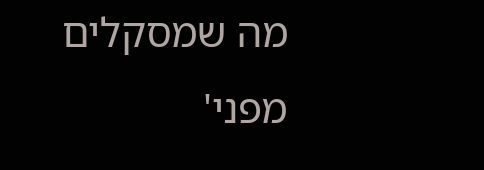מה שמסקלים מפני'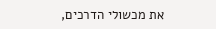את מכשולי הדרכים,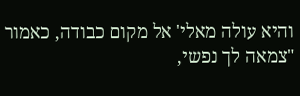והיא עולה מאלי' אל מקום כבודה, כאמור "צמאה לך נפשי,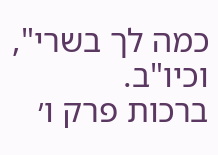כמה לך בשרי", וכיו"ב.
ברכות פרק ו׳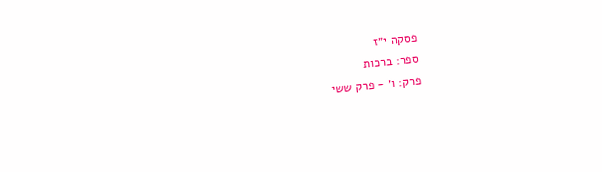פסקה י״ז
ספר: ברכות
פרק: ו׳ - פרק ששי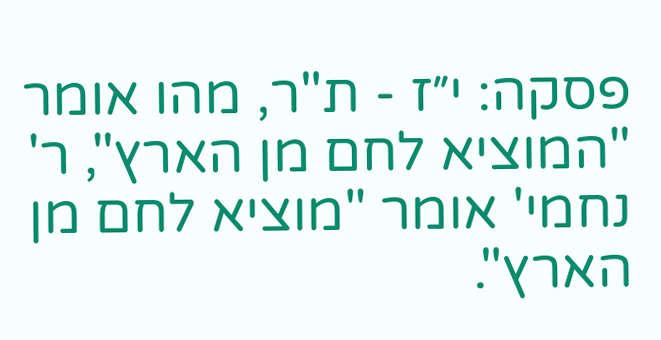פסקה: י״ז - ת"ר, מהו אומר "המוציא לחם מן הארץ", ר' נחמי' אומר "מוציא לחם מן הארץ".